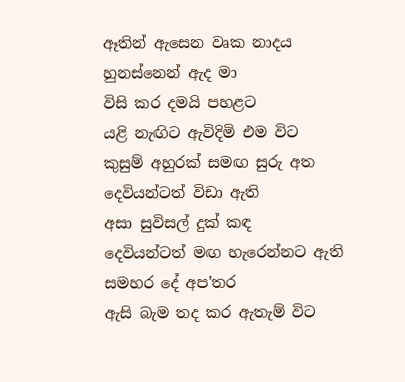ඈතින් ඇසෙන වෘක නාදය
හුනස්නෙන් ඇද මා
විසි කර දමයි පහළට
යළි නැඟිට ඇවිදිමි එම විට
කුසුම් අහුරක් සමඟ සුරු අත
දෙවියන්ටත් විඩා ඇති
අසා සුවිසල් දුක් කඳ
දෙවියන්ටත් මඟ හැරෙන්නට ඇති
සමහර දේ අප'තර
ඇසි බැම තද කර ඇතැම් විට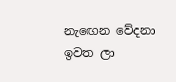නැඟෙන වේදනා ඉවත ලා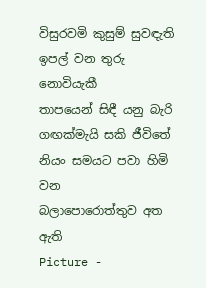විසුරවමි කුසුම් සුවඳැති
ඉපල් වන තුරු නොවියැකී
තාපයෙන් සිඳී යනු බැරි
ගඟක්මැයි සකි ජීවිතේ
නියං සමයට පවා හිමි වන
බලාපොරොත්තුව අත ඇති
Picture -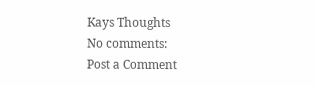Kays Thoughts
No comments:
Post a Comment